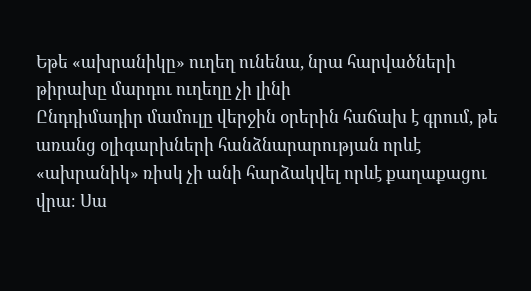Եթե «ախրանիկը» ուղեղ ունենա, նրա հարվածների թիրախը մարդու ուղեղը չի լինի
Ընդդիմադիր մամուլը վերջին օրերին հաճախ է գրում, թե առանց օլիգարխների հանձնարարության որևէ «ախրանիկ» ռիսկ չի անի հարձակվել որևէ քաղաքացու վրա։ Սա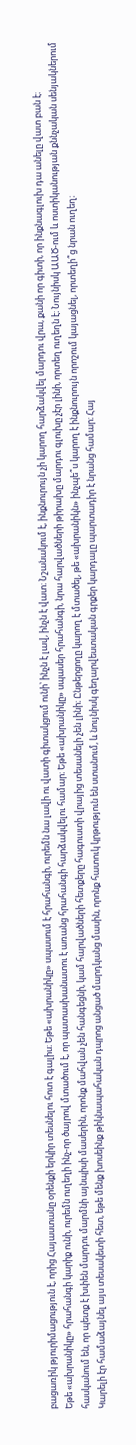բացառիկ թյուրիմացություն է, որից Հայաստանը օրենքի երկիր տեսնելու հոտ է գալիս։ Եթե «ախրանիկը» սպասում է հրահանգի, ուրեմն նա լավի ու վատի գիտակցում ունի՝ ինչն է լավ, ինչն է վատ։ Նշանակում է, ինքնուրույն չի կարող հարձակվել մարդու վրա, քանի որ գիտի, որ ինքնագլուխ դա անելը վատ բան է։
Եթե «ախրանիկը» հրահանգի կարիք ունի, ուրեմն ուղեղի ինչ-որ ծայրով մտածում է, որ պատասխանատու է առանց հրահանգի հարձակվելու համար։ Եթե «ախրանիկը» սպասեր հրահանգի, նրա հարվածների թիրախը մարդու գլուխը չէր լինի, որտեղ ուղեղն է։ Նույնիսկ ԱԱԾ-ում և ոստիկանության քննչական սենյակներում հասկանում են, որ պետք է խփեն մարդու մարմնի այնպիսի մասերին, որոնք մահվան չեն հանգեցնի, կամ հարվածների հետքերը հագուստի վրայից տեսանելի չեն լինի։ Ընթերցողը կարող է մտածել, թե «ախրանիկն» ինչպե՞ս կարող է ինքնուրույն որոշում կայացնել, որտեղի՞ց նրան ուղեղ։
Կարելի էր համաձայնել այս տեսակետի հետ, եթե մենք խոսեինք թիկնապահական դպրոց անցած մարդկանց մասին, որոնք հատուկ կրթություն են ստանում, և նույնիսկ գեղարվեստական գրքեր կարդալը պարտադիր է նրանց համար։ Հայ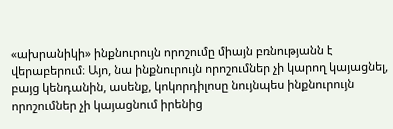«ախրանիկի» ինքնուրույն որոշումը միայն բռնությանն է վերաբերում։ Այո, նա ինքնուրույն որոշումներ չի կարող կայացնել, բայց կենդանին, ասենք, կոկորդիլոսը նույնպես ինքնուրույն որոշումներ չի կայացնում իրենից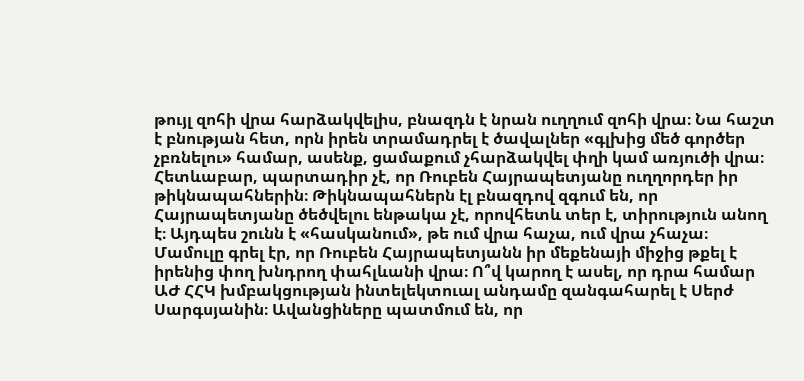թույլ զոհի վրա հարձակվելիս, բնազդն է նրան ուղղում զոհի վրա։ Նա հաշտ է բնության հետ, որն իրեն տրամադրել է ծավալներ «գլխից մեծ գործեր չբռնելու» համար, ասենք, ցամաքում չհարձակվել փղի կամ առյուծի վրա։ Հետևաբար, պարտադիր չէ, որ Ռուբեն Հայրապետյանը ուղղորդեր իր թիկնապահներին։ Թիկնապահներն էլ բնազդով զգում են, որ Հայրապետյանը ծեծվելու ենթակա չէ, որովհետև տեր է, տիրություն անող է։ Այդպես շունն է «հասկանում», թե ում վրա հաչա, ում վրա չհաչա։
Մամուլը գրել էր, որ Ռուբեն Հայրապետյանն իր մեքենայի միջից թքել է իրենից փող խնդրող փահլևանի վրա։ Ո՞վ կարող է ասել, որ դրա համար ԱԺ ՀՀԿ խմբակցության ինտելեկտուալ անդամը զանգահարել է Սերժ Սարգսյանին։ Ավանցիները պատմում են, որ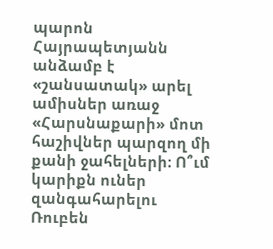պարոն Հայրապետյանն անձամբ է «շանսատակ» արել ամիսներ առաջ «Հարսնաքարի» մոտ հաշիվներ պարզող մի քանի ջահելների։ Ո՞ւմ կարիքն ուներ զանգահարելու Ռուբեն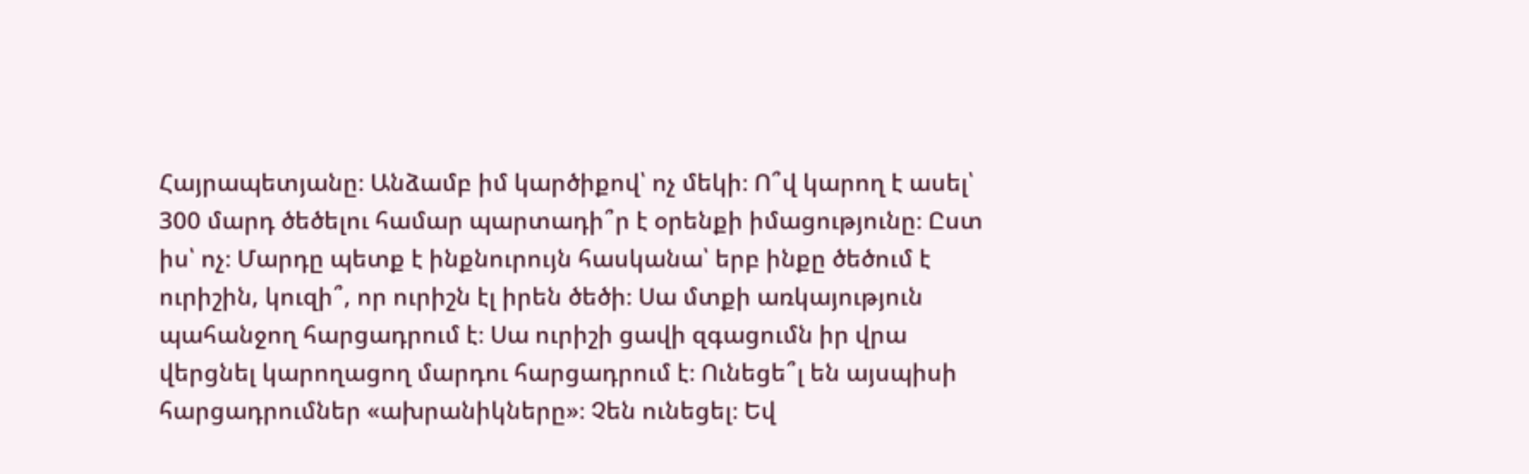Հայրապետյանը։ Անձամբ իմ կարծիքով՝ ոչ մեկի։ Ո՞վ կարող է ասել՝ 300 մարդ ծեծելու համար պարտադի՞ր է օրենքի իմացությունը։ Ըստ իս՝ ոչ։ Մարդը պետք է ինքնուրույն հասկանա՝ երբ ինքը ծեծում է ուրիշին, կուզի՞, որ ուրիշն էլ իրեն ծեծի։ Սա մտքի առկայություն պահանջող հարցադրում է։ Սա ուրիշի ցավի զգացումն իր վրա վերցնել կարողացող մարդու հարցադրում է։ Ունեցե՞լ են այսպիսի հարցադրումներ «ախրանիկները»։ Չեն ունեցել։ Եվ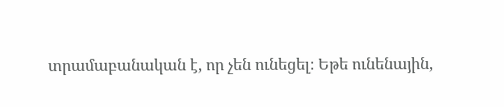տրամաբանական է, որ չեն ունեցել։ Եթե ունենային,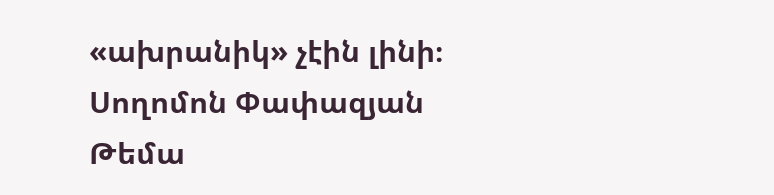«ախրանիկ» չէին լինի։
Սողոմոն Փափազյան
Թեմա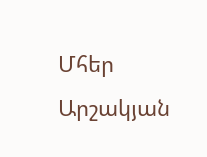Մհեր Արշակյան